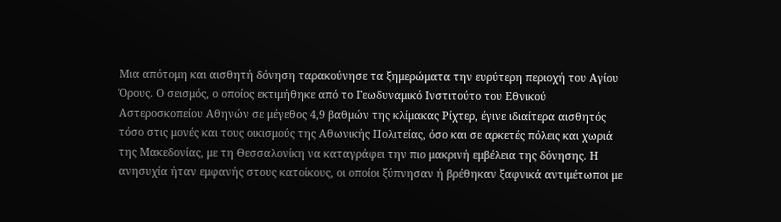Μια απότομη και αισθητή δόνηση ταρακούνησε τα ξημερώματα την ευρύτερη περιοχή του Αγίου Όρους. Ο σεισμός, ο οποίος εκτιμήθηκε από το Γεωδυναμικό Ινστιτούτο του Εθνικού Αστεροσκοπείου Αθηνών σε μέγεθος 4,9 βαθμών της κλίμακας Ρίχτερ, έγινε ιδιαίτερα αισθητός τόσο στις μονές και τους οικισμούς της Αθωνικής Πολιτείας, όσο και σε αρκετές πόλεις και χωριά της Μακεδονίας, με τη Θεσσαλονίκη να καταγράφει την πιο μακρινή εμβέλεια της δόνησης. Η ανησυχία ήταν εμφανής στους κατοίκους, οι οποίοι ξύπνησαν ή βρέθηκαν ξαφνικά αντιμέτωποι με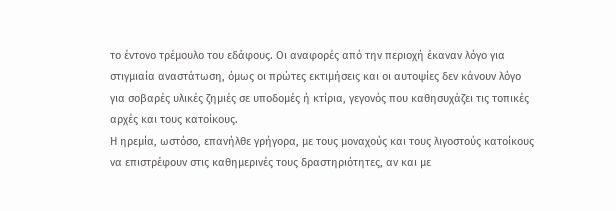το έντονο τρέμουλο του εδάφους. Οι αναφορές από την περιοχή έκαναν λόγο για στιγμιαία αναστάτωση, όμως οι πρώτες εκτιμήσεις και οι αυτοψίες δεν κάνουν λόγο για σοβαρές υλικές ζημιές σε υποδομές ή κτίρια, γεγονός που καθησυχάζει τις τοπικές αρχές και τους κατοίκους.
Η ηρεμία, ωστόσο, επανήλθε γρήγορα, με τους μοναχούς και τους λιγοστούς κατοίκους να επιστρέφουν στις καθημερινές τους δραστηριότητες, αν και με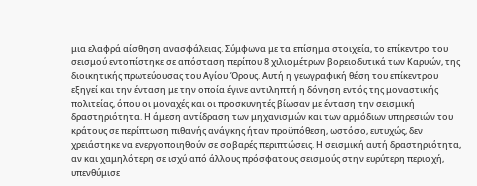μια ελαφρά αίσθηση ανασφάλειας. Σύμφωνα με τα επίσημα στοιχεία, το επίκεντρο του σεισμού εντοπίστηκε σε απόσταση περίπου 8 χιλιομέτρων βορειοδυτικά των Καρυών, της διοικητικής πρωτεύουσας του Αγίου Όρους. Αυτή η γεωγραφική θέση του επίκεντρου εξηγεί και την ένταση με την οποία έγινε αντιληπτή η δόνηση εντός της μοναστικής πολιτείας, όπου οι μοναχές και οι προσκυνητές βίωσαν με ένταση την σεισμική δραστηριότητα. Η άμεση αντίδραση των μηχανισμών και των αρμόδιων υπηρεσιών του κράτους σε περίπτωση πιθανής ανάγκης ήταν προϋπόθεση, ωστόσο, ευτυχώς, δεν χρειάστηκε να ενεργοποιηθούν σε σοβαρές περιπτώσεις. Η σεισμική αυτή δραστηριότητα, αν και χαμηλότερη σε ισχύ από άλλους πρόσφατους σεισμούς στην ευρύτερη περιοχή, υπενθύμισε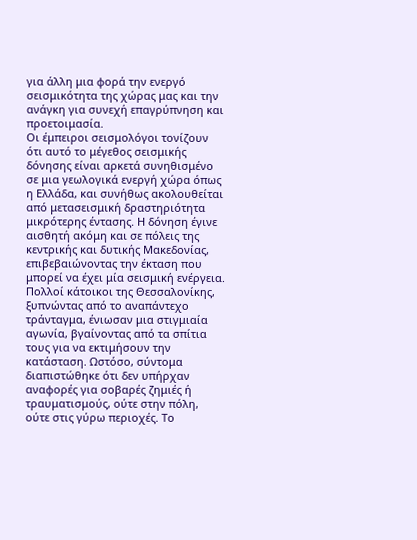για άλλη μια φορά την ενεργό σεισμικότητα της χώρας μας και την ανάγκη για συνεχή επαγρύπνηση και προετοιμασία.
Οι έμπειροι σεισμολόγοι τονίζουν ότι αυτό το μέγεθος σεισμικής δόνησης είναι αρκετά συνηθισμένο σε μια γεωλογικά ενεργή χώρα όπως η Ελλάδα, και συνήθως ακολουθείται από μετασεισμική δραστηριότητα μικρότερης έντασης. Η δόνηση έγινε αισθητή ακόμη και σε πόλεις της κεντρικής και δυτικής Μακεδονίας, επιβεβαιώνοντας την έκταση που μπορεί να έχει μία σεισμική ενέργεια. Πολλοί κάτοικοι της Θεσσαλονίκης, ξυπνώντας από το αναπάντεχο τράνταγμα, ένιωσαν μια στιγμιαία αγωνία, βγαίνοντας από τα σπίτια τους για να εκτιμήσουν την κατάσταση. Ωστόσο, σύντομα διαπιστώθηκε ότι δεν υπήρχαν αναφορές για σοβαρές ζημιές ή τραυματισμούς, ούτε στην πόλη, ούτε στις γύρω περιοχές. Το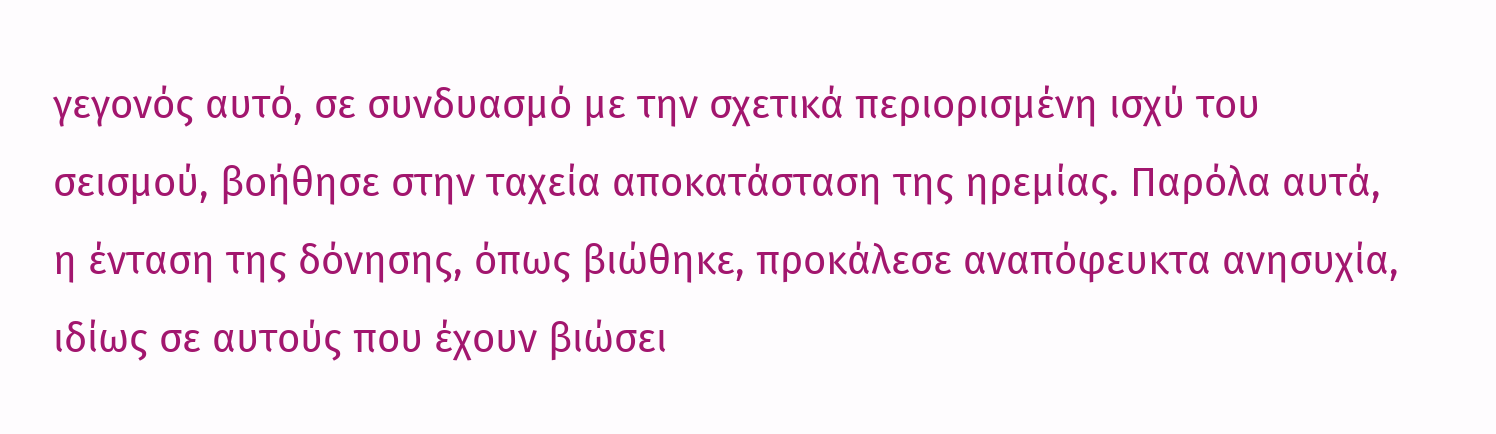γεγονός αυτό, σε συνδυασμό με την σχετικά περιορισμένη ισχύ του σεισμού, βοήθησε στην ταχεία αποκατάσταση της ηρεμίας. Παρόλα αυτά, η ένταση της δόνησης, όπως βιώθηκε, προκάλεσε αναπόφευκτα ανησυχία, ιδίως σε αυτούς που έχουν βιώσει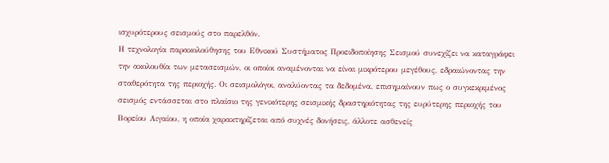ισχυρότερους σεισμούς στο παρελθόν.
Η τεχνολογία παρακολούθησης του Εθνικού Συστήματος Προειδοποίησης Σεισμού συνεχίζει να καταγράφει την ακολουθία των μετασεισμών, οι οποίοι αναμένονται να είναι μικρότερου μεγέθους, εδραιώνοντας την σταθερότητα της περιοχής. Οι σεισμολόγοι, αναλύοντας τα δεδομένα, επισημαίνουν πως ο συγκεκριμένος σεισμός εντάσσεται στο πλαίσιο της γενικότερης σεισμικής δραστηριότητας της ευρύτερης περιοχής του Βορείου Αιγαίου, η οποία χαρακτηρίζεται από συχνές δονήσεις, άλλοτε ασθενείς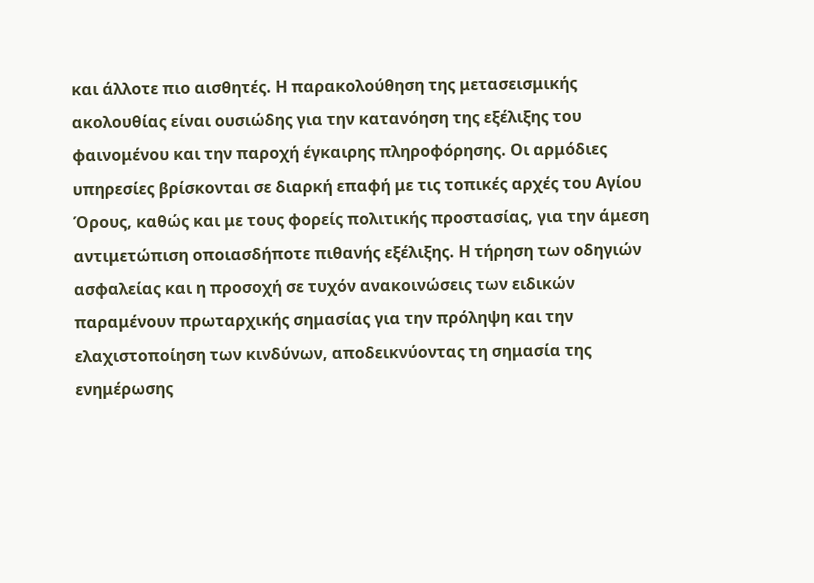και άλλοτε πιο αισθητές. Η παρακολούθηση της μετασεισμικής ακολουθίας είναι ουσιώδης για την κατανόηση της εξέλιξης του φαινομένου και την παροχή έγκαιρης πληροφόρησης. Οι αρμόδιες υπηρεσίες βρίσκονται σε διαρκή επαφή με τις τοπικές αρχές του Αγίου Όρους, καθώς και με τους φορείς πολιτικής προστασίας, για την άμεση αντιμετώπιση οποιασδήποτε πιθανής εξέλιξης. Η τήρηση των οδηγιών ασφαλείας και η προσοχή σε τυχόν ανακοινώσεις των ειδικών παραμένουν πρωταρχικής σημασίας για την πρόληψη και την ελαχιστοποίηση των κινδύνων, αποδεικνύοντας τη σημασία της ενημέρωσης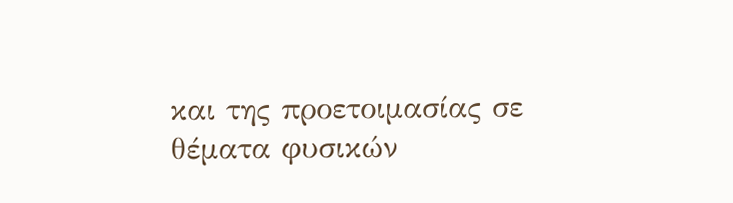και της προετοιμασίας σε θέματα φυσικών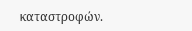καταστροφών.